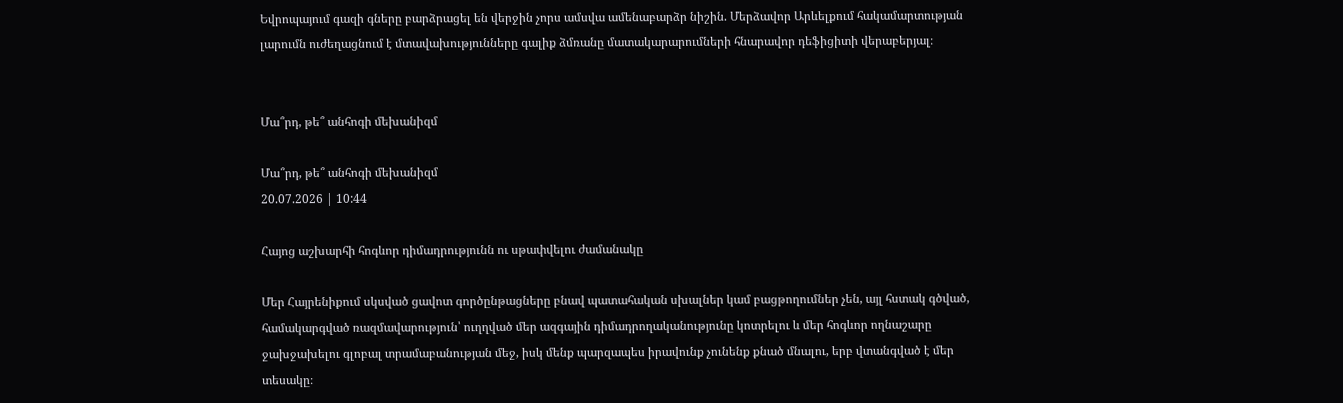Եվրոպայում գազի գները բարձրացել են վերջին չորս ամսվա ամենաբարձր նիշին. Մերձավոր Արևելքում հակամարտության լարումն ուժեղացնում է մտավախությունները գալիք ձմռանը մատակարարումների հնարավոր դեֆիցիտի վերաբերյալ։


Մա՞րդ, թե՞ անհոգի մեխանիզմ

Մա՞րդ, թե՞ անհոգի մեխանիզմ
20.07.2026 | 10:44

Հայոց աշխարհի հոգևոր դիմադրությունն ու սթափվելու ժամանակը

Մեր Հայրենիքում սկսված ցավոտ գործընթացները բնավ պատահական սխալներ կամ բացթողումներ չեն, այլ հստակ գծված, համակարգված ռազմավարություն՝ ուղղված մեր ազգային դիմադրողականությունը կոտրելու և մեր հոգևոր ողնաշարը ջախջախելու գլոբալ տրամաբանության մեջ, իսկ մենք պարզապես իրավունք չունենք քնած մնալու, երբ վտանգված է մեր տեսակը։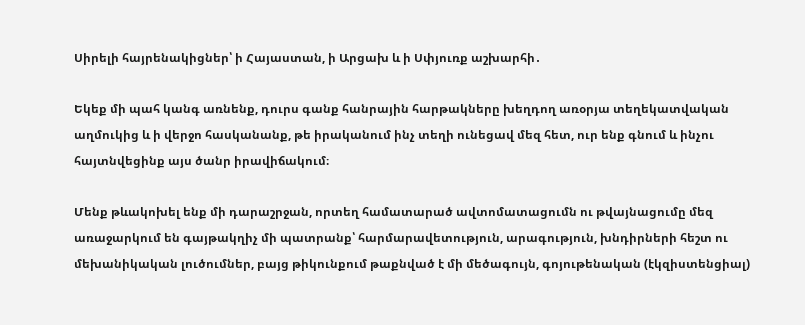Սիրելի հայրենակիցներ՝ ի Հայաստան, ի Արցախ և ի Սփյուռք աշխարհի․

Եկեք մի պահ կանգ առնենք, դուրս գանք հանրային հարթակները խեղդող առօրյա տեղեկատվական աղմուկից և ի վերջո հասկանանք, թե իրականում ինչ տեղի ունեցավ մեզ հետ, ուր ենք գնում և ինչու հայտնվեցինք այս ծանր իրավիճակում։

Մենք թևակոխել ենք մի դարաշրջան, որտեղ համատարած ավտոմատացումն ու թվայնացումը մեզ առաջարկում են գայթակղիչ մի պատրանք՝ հարմարավետություն, արագություն, խնդիրների հեշտ ու մեխանիկական լուծումներ, բայց թիկունքում թաքնված է մի մեծագույն, գոյութենական (էկզիստենցիալ)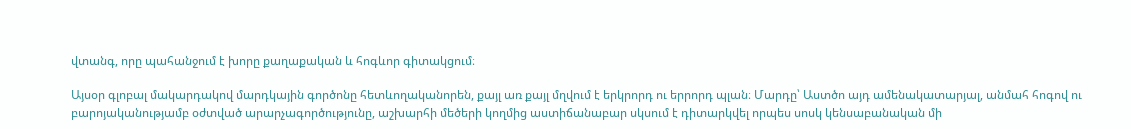վտանգ, որը պահանջում է խորը քաղաքական և հոգևոր գիտակցում։

Այսօր գլոբալ մակարդակով մարդկային գործոնը հետևողականորեն, քայլ առ քայլ մղվում է երկրորդ ու երրորդ պլան։ Մարդը՝ Աստծո այդ ամենակատարյալ, անմահ հոգով ու բարոյականությամբ օժտված արարչագործությունը, աշխարհի մեծերի կողմից աստիճանաբար սկսում է դիտարկվել որպես սոսկ կենսաբանական մի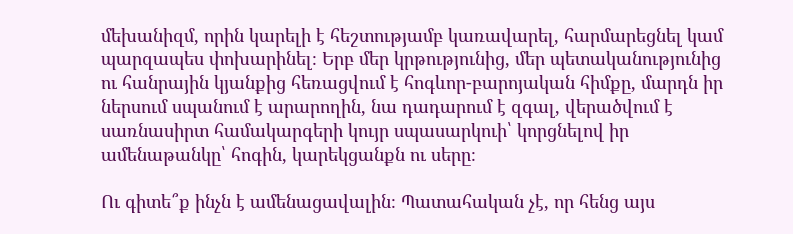մեխանիզմ, որին կարելի է հեշտությամբ կառավարել, հարմարեցնել կամ պարզապես փոխարինել։ Երբ մեր կրթությունից, մեր պետականությունից ու հանրային կյանքից հեռացվում է հոգևոր-բարոյական հիմքը, մարդն իր ներսում սպանում է արարողին, նա դադարում է զգալ, վերածվում է սառնասիրտ համակարգերի կույր սպասարկուի՝ կորցնելով իր ամենաթանկը՝ հոգին, կարեկցանքն ու սերը։

Ու գիտե՞ք ինչն է ամենացավալին։ Պատահական չէ, որ հենց այս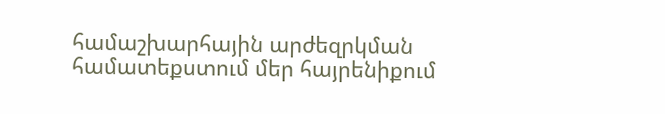համաշխարհային արժեզրկման համատեքստում մեր հայրենիքում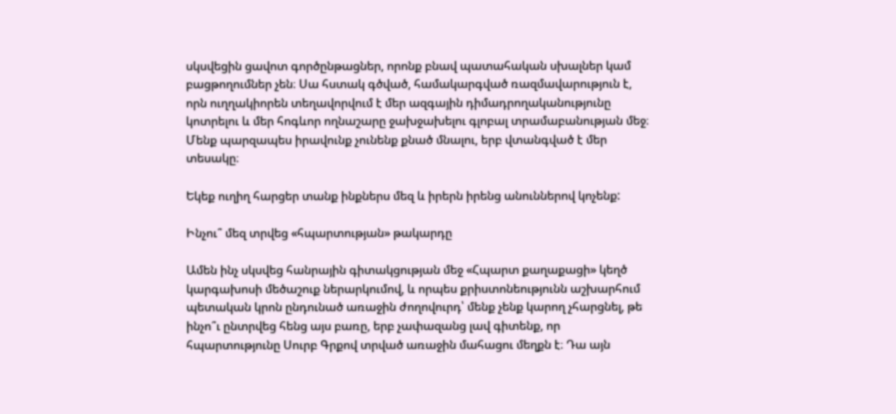սկսվեցին ցավոտ գործընթացներ, որոնք բնավ պատահական սխալներ կամ բացթողումներ չեն։ Սա հստակ գծված, համակարգված ռազմավարություն է, որն ուղղակիորեն տեղավորվում է մեր ազգային դիմադրողականությունը կոտրելու և մեր հոգևոր ողնաշարը ջախջախելու գլոբալ տրամաբանության մեջ։ Մենք պարզապես իրավունք չունենք քնած մնալու, երբ վտանգված է մեր տեսակը։

Եկեք ուղիղ հարցեր տանք ինքներս մեզ և իրերն իրենց անուններով կոչենք:

Ինչու՞ մեզ տրվեց «հպարտության» թակարդը

Ամեն ինչ սկսվեց հանրային գիտակցության մեջ «Հպարտ քաղաքացի» կեղծ կարգախոսի մեծաշուք ներարկումով, և որպես քրիստոնեությունն աշխարհում պետական կրոն ընդունած առաջին ժողովուրդ՝ մենք չենք կարող չհարցնել, թե ինչո՞ւ ընտրվեց հենց այս բառը, երբ չափազանց լավ գիտենք, որ հպարտությունը Սուրբ Գրքով տրված առաջին մահացու մեղքն է։ Դա այն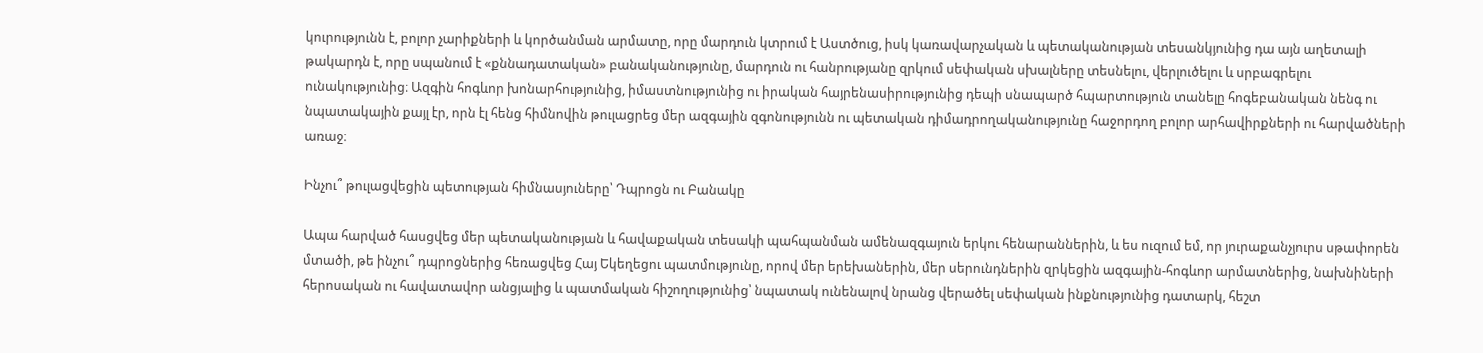կուրությունն է, բոլոր չարիքների և կործանման արմատը, որը մարդուն կտրում է Աստծուց, իսկ կառավարչական և պետականության տեսանկյունից դա այն աղետալի թակարդն է, որը սպանում է «քննադատական» բանականությունը, մարդուն ու հանրությանը զրկում սեփական սխալները տեսնելու, վերլուծելու և սրբագրելու ունակությունից։ Ազգին հոգևոր խոնարհությունից, իմաստնությունից ու իրական հայրենասիրությունից դեպի սնապարծ հպարտություն տանելը հոգեբանական նենգ ու նպատակային քայլ էր, որն էլ հենց հիմնովին թուլացրեց մեր ազգային զգոնությունն ու պետական դիմադրողականությունը հաջորդող բոլոր արհավիրքների ու հարվածների առաջ։

Ինչու՞ թուլացվեցին պետության հիմնասյուները՝ Դպրոցն ու Բանակը

Ապա հարված հասցվեց մեր պետականության և հավաքական տեսակի պահպանման ամենազգայուն երկու հենարաններին, և ես ուզում եմ, որ յուրաքանչյուրս սթափորեն մտածի, թե ինչու՞ դպրոցներից հեռացվեց Հայ Եկեղեցու պատմությունը, որով մեր երեխաներին, մեր սերունդներին զրկեցին ազգային-հոգևոր արմատներից, նախնիների հերոսական ու հավատավոր անցյալից և պատմական հիշողությունից՝ նպատակ ունենալով նրանց վերածել սեփական ինքնությունից դատարկ, հեշտ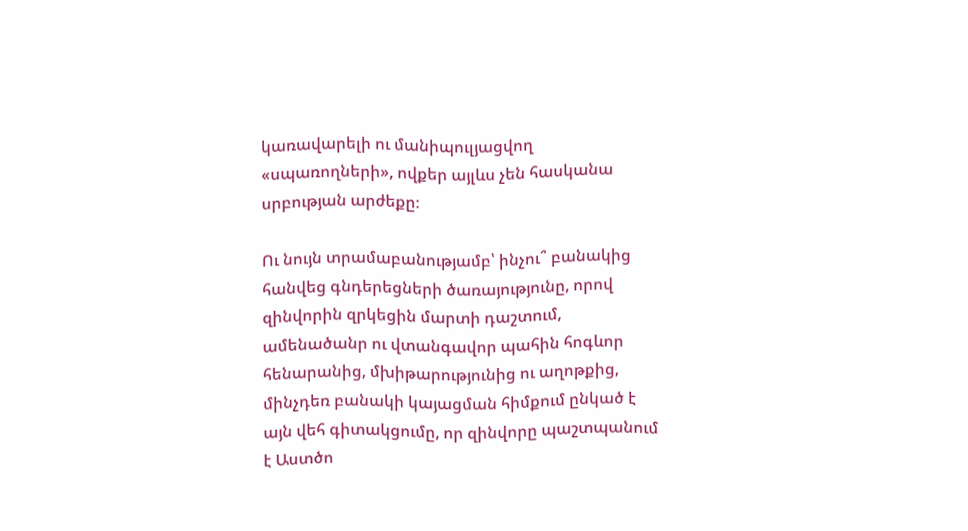կառավարելի ու մանիպուլյացվող «սպառողների», ովքեր այլևս չեն հասկանա սրբության արժեքը։

Ու նույն տրամաբանությամբ՝ ինչու՞ բանակից հանվեց գնդերեցների ծառայությունը, որով զինվորին զրկեցին մարտի դաշտում, ամենածանր ու վտանգավոր պահին հոգևոր հենարանից, մխիթարությունից ու աղոթքից, մինչդեռ բանակի կայացման հիմքում ընկած է այն վեհ գիտակցումը, որ զինվորը պաշտպանում է Աստծո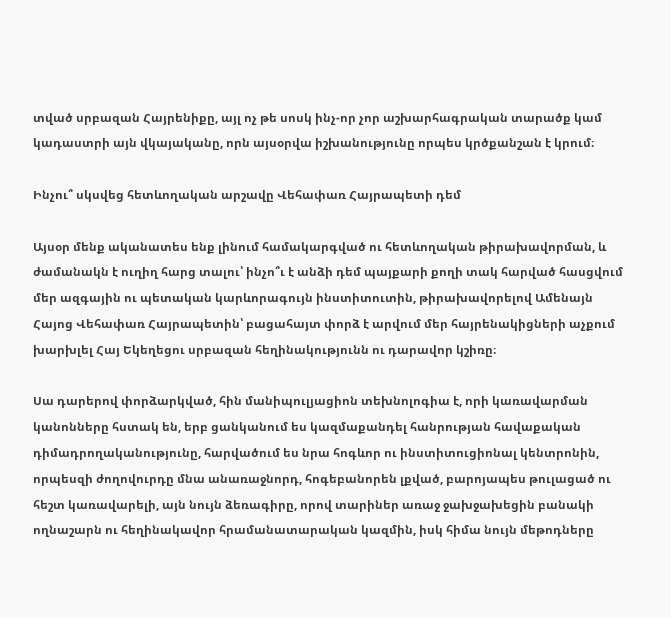տված սրբազան Հայրենիքը, այլ ոչ թե սոսկ ինչ-որ չոր աշխարհագրական տարածք կամ կադաստրի այն վկայականը, որն այսօրվա իշխանությունը որպես կրծքանշան է կրում։

Ինչու՞ սկսվեց հետևողական արշավը Վեհափառ Հայրապետի դեմ

Այսօր մենք ականատես ենք լինում համակարգված ու հետևողական թիրախավորման, և ժամանակն է ուղիղ հարց տալու՝ ինչո՞ւ է անձի դեմ պայքարի քողի տակ հարված հասցվում մեր ազգային ու պետական կարևորագույն ինստիտուտին, թիրախավորելով Ամենայն Հայոց Վեհափառ Հայրապետին՝ բացահայտ փորձ է արվում մեր հայրենակիցների աչքում խարխլել Հայ Եկեղեցու սրբազան հեղինակությունն ու դարավոր կշիռը։

Սա դարերով փորձարկված, հին մանիպուլյացիոն տեխնոլոգիա է, որի կառավարման կանոնները հստակ են, երբ ցանկանում ես կազմաքանդել հանրության հավաքական դիմադրողականությունը, հարվածում ես նրա հոգևոր ու ինստիտուցիոնալ կենտրոնին, որպեսզի ժողովուրդը մնա անառաջնորդ, հոգեբանորեն լքված, բարոյապես թուլացած ու հեշտ կառավարելի, այն նույն ձեռագիրը, որով տարիներ առաջ ջախջախեցին բանակի ողնաշարն ու հեղինակավոր հրամանատարական կազմին, իսկ հիմա նույն մեթոդները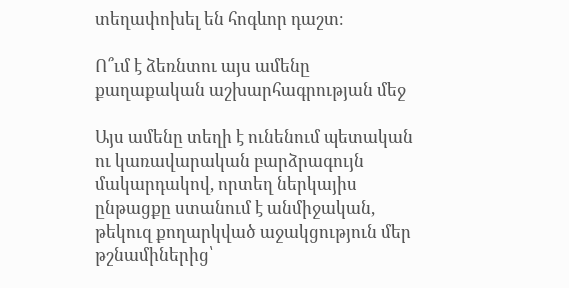տեղափոխել են հոգևոր դաշտ։

Ո՞ւմ է ձեռնտու այս ամենը քաղաքական աշխարհագրության մեջ

Այս ամենը տեղի է ունենում պետական ու կառավարական բարձրագույն մակարդակով, որտեղ ներկայիս ընթացքը ստանում է անմիջական, թեկուզ քողարկված աջակցություն մեր թշնամիներից՝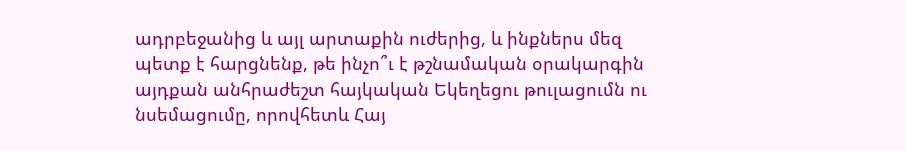ադրբեջանից և այլ արտաքին ուժերից, և ինքներս մեզ պետք է հարցնենք, թե ինչո՞ւ է թշնամական օրակարգին այդքան անհրաժեշտ հայկական Եկեղեցու թուլացումն ու նսեմացումը, որովհետև Հայ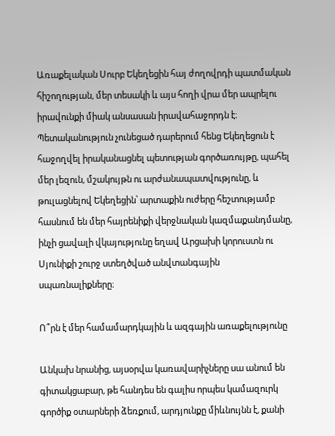Առաքելական Սուրբ Եկեղեցին հայ ժողովրդի պատմական հիշողության, մեր տեսակի և այս հողի վրա մեր ապրելու իրավունքի միակ անսասան իրավահաջորդն է։ Պետականություն չունեցած դարերում հենց Եկեղեցուն է հաջողվել իրականացնել պետության գործառույթը, պահել մեր լեզուն, մշակույթն ու արժանապատվությունը, և թուլացնելով Եկեղեցին՝ արտաքին ուժերը հեշտությամբ հասնում են մեր հայրենիքի վերջնական կազմաքանդմանը, ինչի ցավալի վկայությունը եղավ Արցախի կորուստն ու Սյունիքի շուրջ ստեղծված անվտանգային սպառնալիքները։

Ո՞րն է մեր համամարդկային և ազգային առաքելությունը

Անկախ նրանից, այսօրվա կառավարիչները սա անում են գիտակցաբար, թե հանդես են գալիս որպես կամազուրկ գործիք օտարների ձեռքում, արդյունքը միևնույնն է, քանի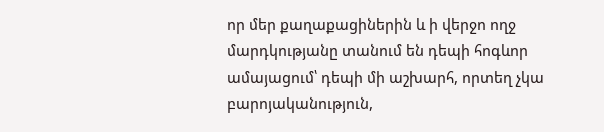որ մեր քաղաքացիներին և ի վերջո ողջ մարդկությանը տանում են դեպի հոգևոր ամայացում՝ դեպի մի աշխարհ, որտեղ չկա բարոյականություն,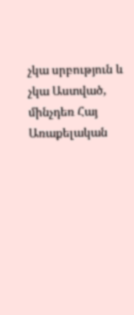չկա սրբություն և չկա Աստված, մինչդեռ Հայ Առաքելական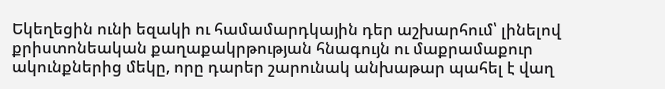Եկեղեցին ունի եզակի ու համամարդկային դեր աշխարհում՝ լինելով քրիստոնեական քաղաքակրթության հնագույն ու մաքրամաքուր ակունքներից մեկը, որը դարեր շարունակ անխաթար պահել է վաղ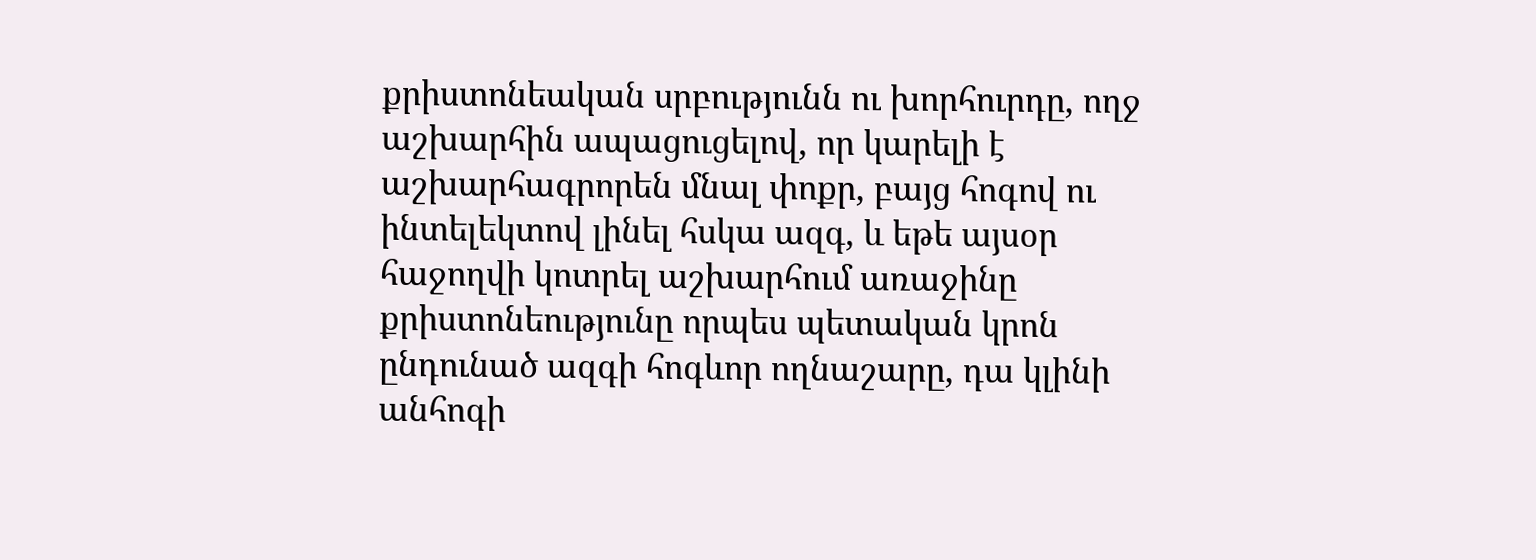քրիստոնեական սրբությունն ու խորհուրդը, ողջ աշխարհին ապացուցելով, որ կարելի է աշխարհագրորեն մնալ փոքր, բայց հոգով ու ինտելեկտով լինել հսկա ազգ, և եթե այսօր հաջողվի կոտրել աշխարհում առաջինը քրիստոնեությունը որպես պետական կրոն ընդունած ազգի հոգևոր ողնաշարը, դա կլինի անհոգի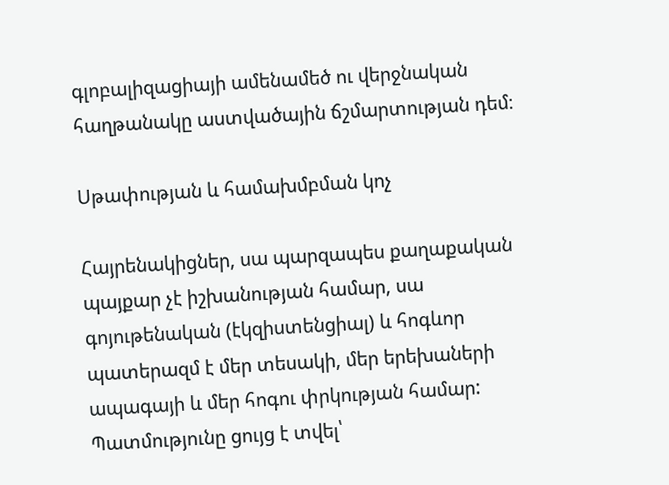գլոբալիզացիայի ամենամեծ ու վերջնական հաղթանակը աստվածային ճշմարտության դեմ։

Սթափության և համախմբման կոչ

Հայրենակիցներ, սա պարզապես քաղաքական պայքար չէ իշխանության համար, սա գոյութենական (էկզիստենցիալ) և հոգևոր պատերազմ է մեր տեսակի, մեր երեխաների ապագայի և մեր հոգու փրկության համար: Պատմությունը ցույց է տվել՝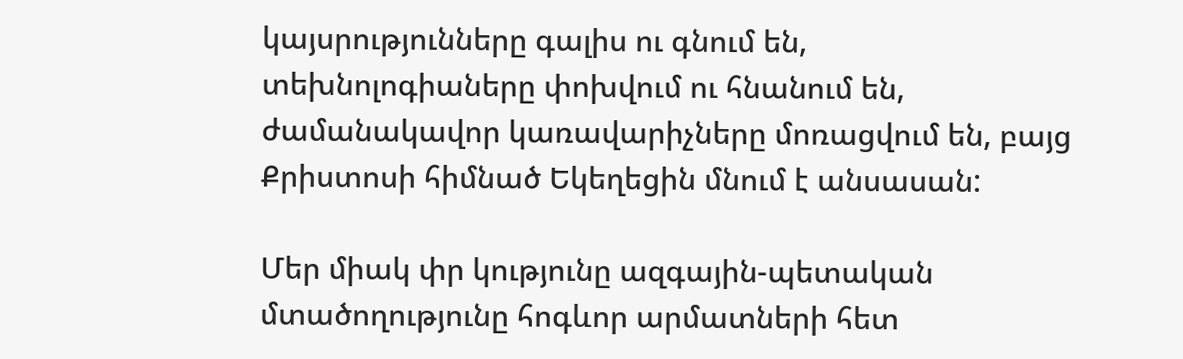կայսրությունները գալիս ու գնում են, տեխնոլոգիաները փոխվում ու հնանում են, ժամանակավոր կառավարիչները մոռացվում են, բայց Քրիստոսի հիմնած Եկեղեցին մնում է անսասան:

Մեր միակ փր կությունը ազգային-պետական մտածողությունը հոգևոր արմատների հետ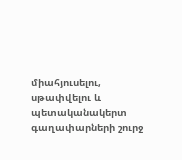միահյուսելու, սթափվելու և պետականակերտ գաղափարների շուրջ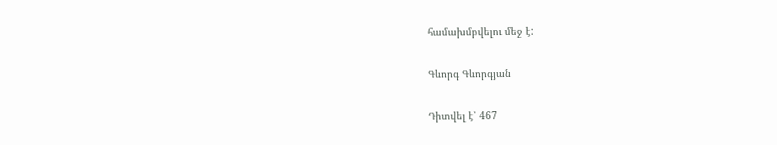համախմբվելու մեջ է:

Գևորգ Գևորգյան

Դիտվել է՝ 467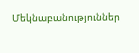Մեկնաբանություններ